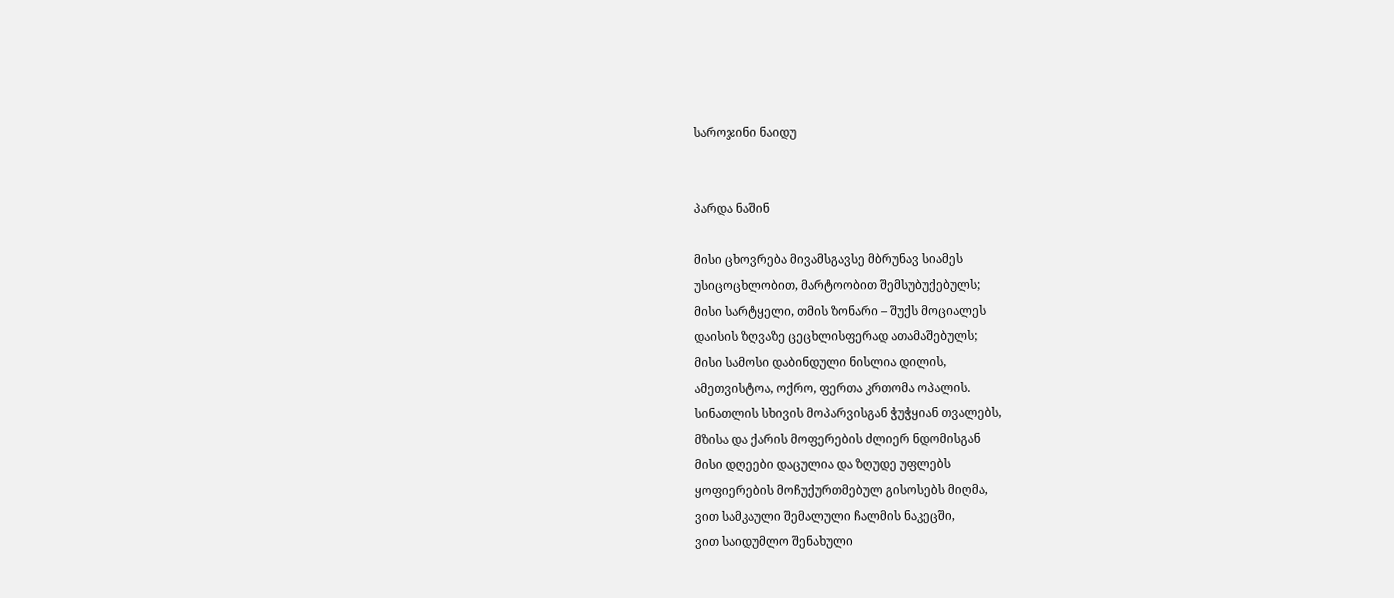საროჯინი ნაიდუ


პარდა ნაშინ

მისი ცხოვრება მივამსგავსე მბრუნავ სიამეს
უსიცოცხლობით, მარტოობით შემსუბუქებულს;
მისი სარტყელი, თმის ზონარი – შუქს მოციალეს
დაისის ზღვაზე ცეცხლისფერად ათამაშებულს;
მისი სამოსი დაბინდული ნისლია დილის,
ამეთვისტოა, ოქრო, ფერთა კრთომა ოპალის.
სინათლის სხივის მოპარვისგან ჭუჭყიან თვალებს,
მზისა და ქარის მოფერების ძლიერ ნდომისგან
მისი დღეები დაცულია და ზღუდე უფლებს
ყოფიერების მოჩუქურთმებულ გისოსებს მიღმა,
ვით სამკაული შემალული ჩალმის ნაკეცში,
ვით საიდუმლო შენახული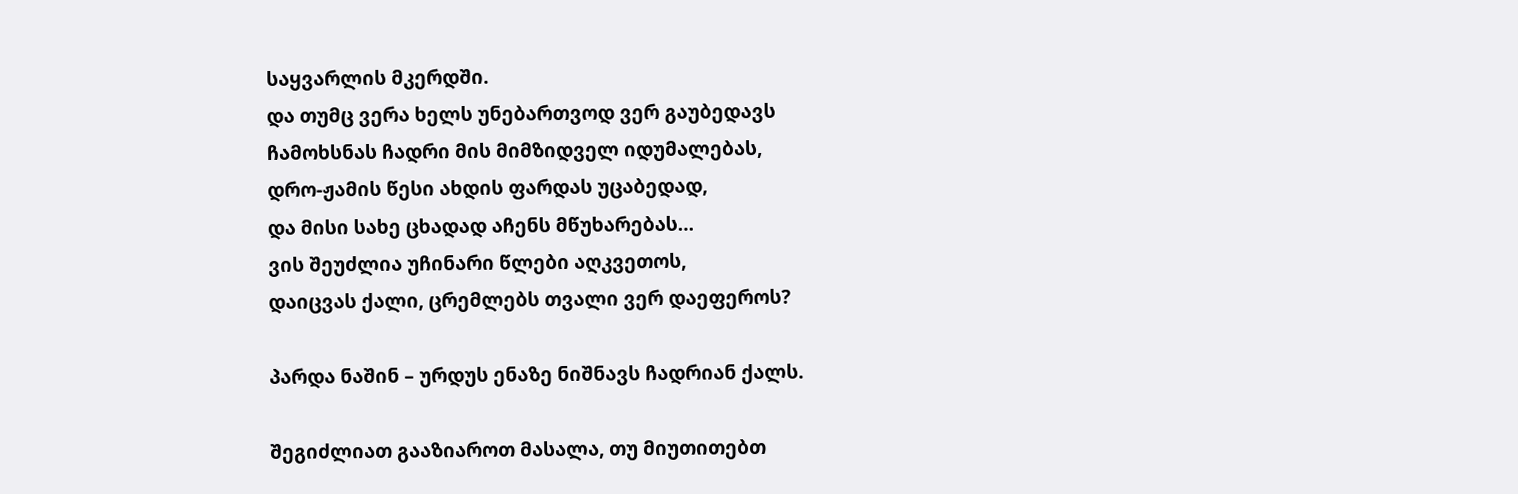საყვარლის მკერდში.
და თუმც ვერა ხელს უნებართვოდ ვერ გაუბედავს
ჩამოხსნას ჩადრი მის მიმზიდველ იდუმალებას,
დრო-ჟამის წესი ახდის ფარდას უცაბედად,
და მისი სახე ცხადად აჩენს მწუხარებას…
ვის შეუძლია უჩინარი წლები აღკვეთოს,
დაიცვას ქალი, ცრემლებს თვალი ვერ დაეფეროს?

პარდა ნაშინ – ურდუს ენაზე ნიშნავს ჩადრიან ქალს.

შეგიძლიათ გააზიაროთ მასალა, თუ მიუთითებთ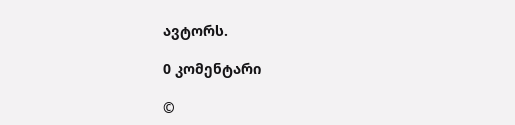ავტორს.

0 კომენტარი

©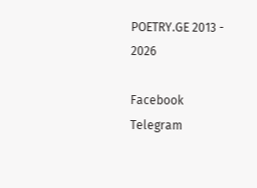POETRY.GE 2013 - 2026

Facebook Telegram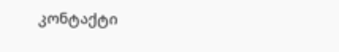კონტაქტი